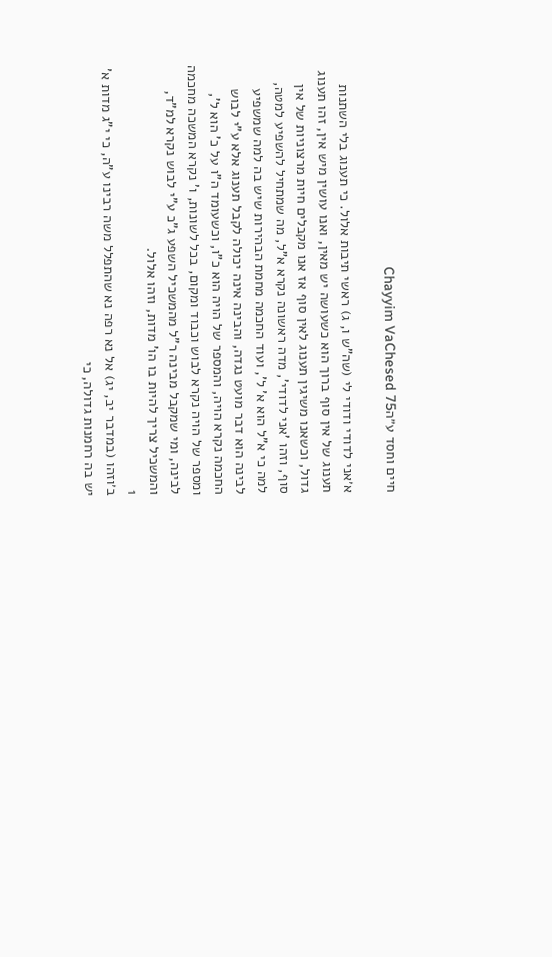חיים וחסד ע״הChayyim VaChesed 75

א׳אני לדודי ודודי לי (שה"ש ו, ג) ראשי תיבות אלול. כי תענוג בלי השתנות תענוג של אין סוף ברוך הוא כשעושה יש מאין, ואנו עושין מיש אין, זהו תענוג גדול, וכשאנו משיגין תענוג לאין סוף אז אנו מקבלים חיות מרצוניות של אין סוף, וזהו 'אני לדודי', מדה ראשונה נקרא א"ל, מה שמתחיל להשפיע למטה, למה כי א"ל הוא א' ל', ועוד החכמה מחמת הבהירות שיש בה למה שמשפיע לבינה הוא דבר מועט נגדה, והבינה אינה יכולה לקבל תענוג אלא ע"י לבוש החכמה נקרא הויה, והמספר של הויה הוא כ"ו, וכשעומד ה"ו על כ' הוא ל', ומספר של הויה נקרא לבוש וכבוד ומקום, בכל לשונות, ו' נקרא המשכה מחכמה לבינה, ומי שמקבל מבינה ר"ל מהמשכיל השפע ג"כ ע"י לבוש נקרא למ"ד, והמשכיל צריך להיות בו הו' מדות, וזהו אלול.
1
ב׳וזהו (במדבר יב, יג) אל נא רפה נא שהתפלל משה רבינו ע"ה, כי י"ג מדות א' יש בה רחמנות גדולה, כי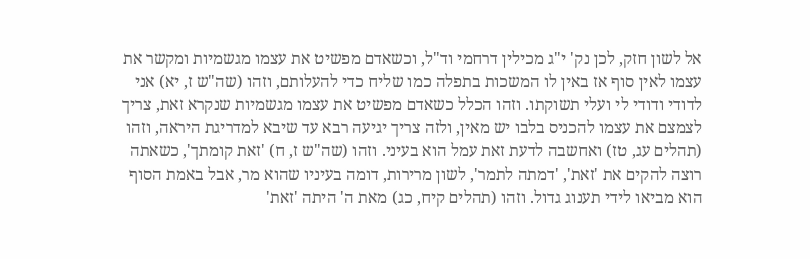אל לשון חזק, לכן נק' י"ג מכילין דרחמי וד"ל, וכשאדם מפשיט את עצמו מגשמיות ומקשר את עצמו לאין סוף אז באין לו המשכות בתפלה כמו שליח כדי להעלותם, וזהו (שה"ש ז, יא) אני לדודי ודודי לי ועלי תשוקתו. וזהו הכלל כשאדם מפשיט את עצמו מגשמיות שנקרא זאת, צריך לצמצם את עצמו להכניס בלבו יש מאין, ולזה צריך יגיעה רבא עד שיבא למדריגת היראה, וזהו (תהלים עג, טז) ואחשבה לדעת זאת עמל הוא בעיני. וזהו (שה"ש ז, ח) 'זאת קומתך', כשאתה רוצה להקים את 'זאת', 'דמתה לתמר', לשון מרירות, דומה בעיניו שהוא מר, אבל באמת הסוף הוא מביאו לידי תענוג גדול. וזהו (תהלים קיח, כג) מאת ה' היתה 'זאת'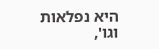היא נפלאות וגו',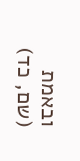ובאמת (שם, כד)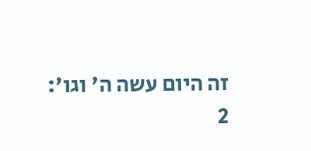זה היום עשה ה' וגו':
2